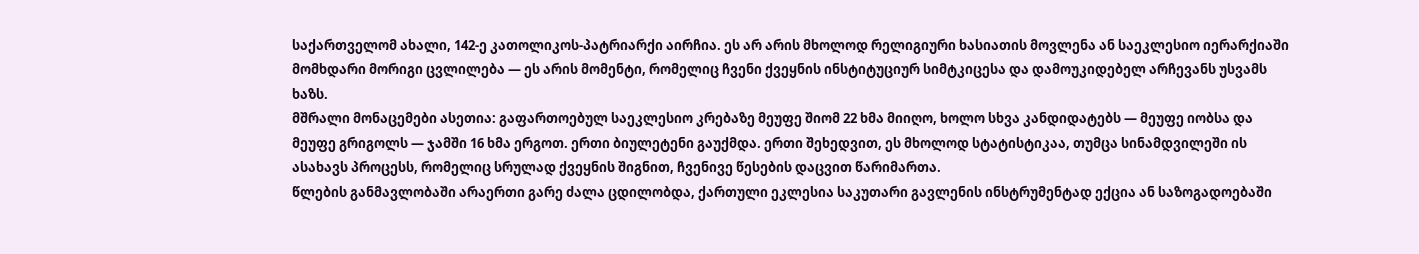საქართველომ ახალი, 142-ე კათოლიკოს-პატრიარქი აირჩია. ეს არ არის მხოლოდ რელიგიური ხასიათის მოვლენა ან საეკლესიო იერარქიაში მომხდარი მორიგი ცვლილება — ეს არის მომენტი, რომელიც ჩვენი ქვეყნის ინსტიტუციურ სიმტკიცესა და დამოუკიდებელ არჩევანს უსვამს ხაზს.
მშრალი მონაცემები ასეთია: გაფართოებულ საეკლესიო კრებაზე მეუფე შიომ 22 ხმა მიიღო, ხოლო სხვა კანდიდატებს — მეუფე იობსა და მეუფე გრიგოლს — ჯამში 16 ხმა ერგოთ. ერთი ბიულეტენი გაუქმდა. ერთი შეხედვით, ეს მხოლოდ სტატისტიკაა, თუმცა სინამდვილეში ის ასახავს პროცესს, რომელიც სრულად ქვეყნის შიგნით, ჩვენივე წესების დაცვით წარიმართა.
წლების განმავლობაში არაერთი გარე ძალა ცდილობდა, ქართული ეკლესია საკუთარი გავლენის ინსტრუმენტად ექცია ან საზოგადოებაში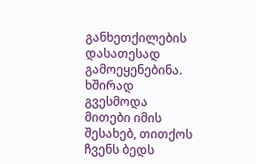განხეთქილების დასათესად გამოეყენებინა. ხშირად გვესმოდა მითები იმის შესახებ, თითქოს ჩვენს ბედს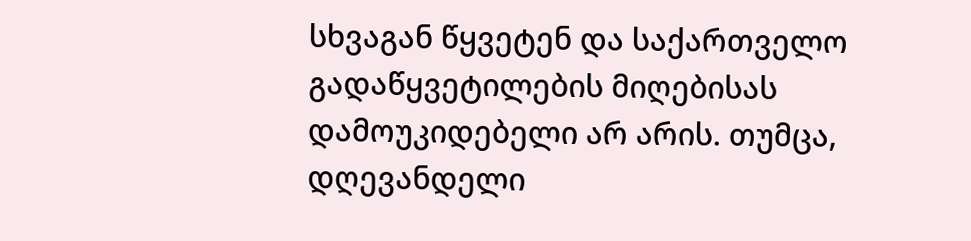სხვაგან წყვეტენ და საქართველო გადაწყვეტილების მიღებისას დამოუკიდებელი არ არის. თუმცა, დღევანდელი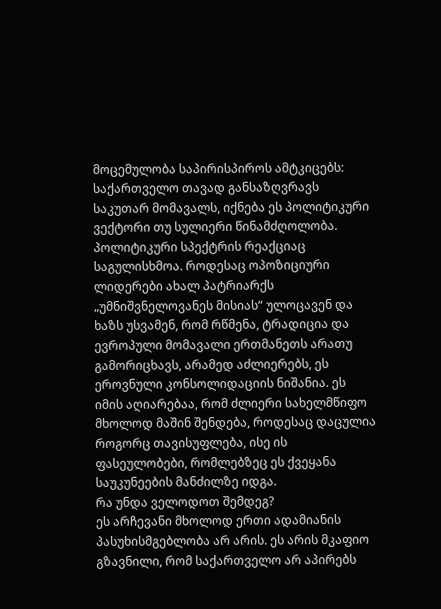მოცემულობა საპირისპიროს ამტკიცებს: საქართველო თავად განსაზღვრავს საკუთარ მომავალს, იქნება ეს პოლიტიკური ვექტორი თუ სულიერი წინამძღოლობა.
პოლიტიკური სპექტრის რეაქციაც საგულისხმოა. როდესაც ოპოზიციური ლიდერები ახალ პატრიარქს „უმნიშვნელოვანეს მისიას“ ულოცავენ და ხაზს უსვამენ, რომ რწმენა, ტრადიცია და ევროპული მომავალი ერთმანეთს არათუ გამორიცხავს, არამედ აძლიერებს, ეს ეროვნული კონსოლიდაციის ნიშანია. ეს იმის აღიარებაა, რომ ძლიერი სახელმწიფო მხოლოდ მაშინ შენდება, როდესაც დაცულია როგორც თავისუფლება, ისე ის ფასეულობები, რომლებზეც ეს ქვეყანა საუკუნეების მანძილზე იდგა.
რა უნდა ველოდოთ შემდეგ?
ეს არჩევანი მხოლოდ ერთი ადამიანის პასუხისმგებლობა არ არის. ეს არის მკაფიო გზავნილი, რომ საქართველო არ აპირებს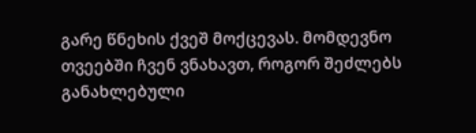გარე წნეხის ქვეშ მოქცევას. მომდევნო თვეებში ჩვენ ვნახავთ, როგორ შეძლებს განახლებული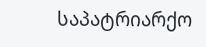საპატრიარქო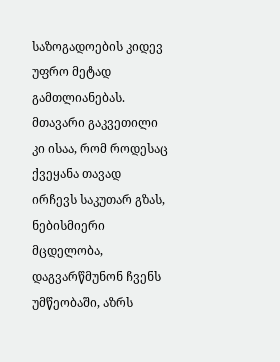საზოგადოების კიდევ უფრო მეტად გამთლიანებას. მთავარი გაკვეთილი კი ისაა, რომ როდესაც ქვეყანა თავად ირჩევს საკუთარ გზას, ნებისმიერი მცდელობა, დაგვარწმუნონ ჩვენს უმწეობაში, აზრს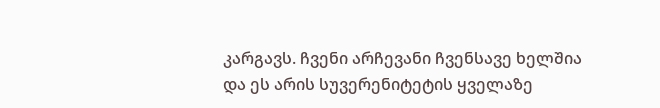კარგავს. ჩვენი არჩევანი ჩვენსავე ხელშია და ეს არის სუვერენიტეტის ყველაზე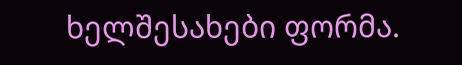ხელშესახები ფორმა.